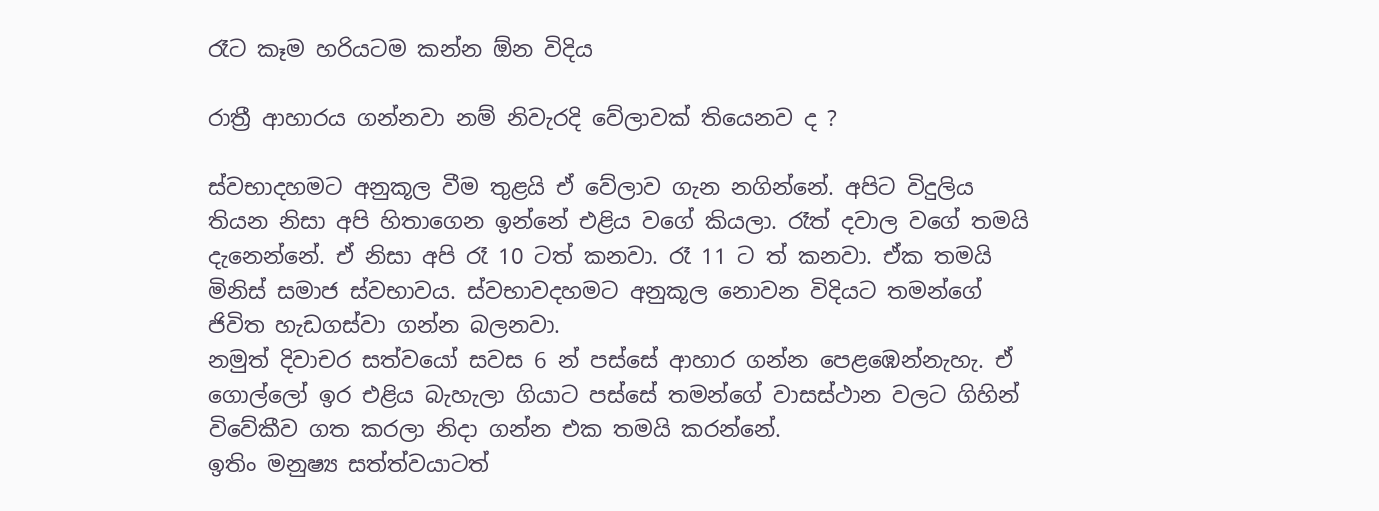රෑට කෑම හරියටම කන්න ඕන විදිය

රාත්‍රී ආහාරය ගන්නවා නම් නිවැරදි වේලාවක් තියෙනව ද ?

ස්වභාදහමට අනුකූල වීම තුළයි ඒ වේලාව ගැන නගින්නේ. අපිට විදුලිය තියන නිසා අපි හිතාගෙන ඉන්නේ එළිය වගේ කියලා. රෑත් දවාල වගේ තමයි දැනෙන්නේ. ඒ නිසා අපි රෑ 10 ටත් කනවා. රෑ 11 ට ත් කනවා. ඒක තමයි මිනිස් සමාජ ස්වභාවය. ස්වභාවදහමට අනුකූල නොවන විදියට තමන්ගේ ජිවිත හැඩගස්වා ගන්න බලනවා.
නමුත් දිවාචර සත්වයෝ සවස 6 න් පස්සේ ආහාර ගන්න පෙළඹෙන්නැහැ. ඒ ගොල්ලෝ ඉර එළිය බැහැලා ගියාට පස්සේ තමන්ගේ වාසස්ථාන වලට ගිහින් විවේකීව ගත කරලා නිදා ගන්න එක තමයි කරන්නේ.
ඉතිං මනුෂ්‍ය සත්ත්වයාටත්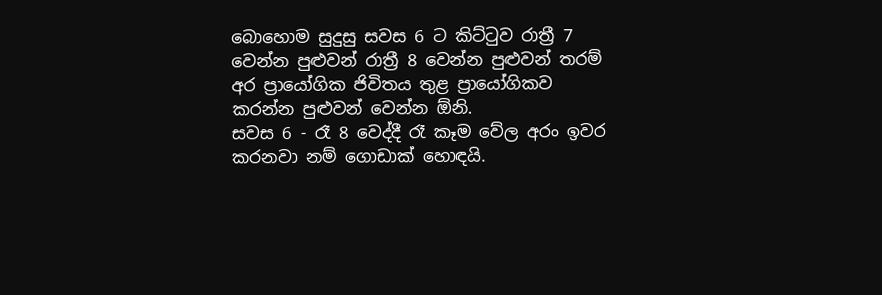බොහොම සුදුසු සවස 6 ට කිට්ටුව රාත්‍රී 7 වෙන්න පුළුවන් රාත්‍රී 8 වෙන්න පුළුවන් තරම් අර ප්‍රායෝගික ජිවිතය තුළ ප්‍රායෝගිකව කරන්න පුළුවන් වෙන්න ඕනි.
සවස 6 - රෑ 8 වෙද්දී රෑ කෑම වේල අරං ඉවර කරනවා නම් ගොඩාක් හොඳයි.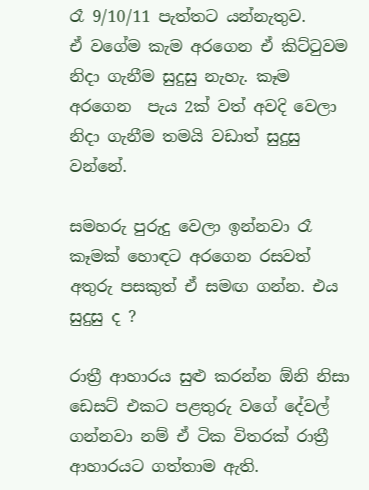රෑ 9/10/11 පැත්තට යන්නැතුව.
ඒ වගේම කැම අරගෙන ඒ කිට්ටුවම නිදා ගැනීම සුදුසු නැහැ. කෑම අරගෙන  පැය 2ක් වත් අවදි වෙලා නිදා ගැනීම තමයි වඩාත් සුදුසු වන්නේ.

සමහරු පුරුදු වෙලා ඉන්නවා රෑ කෑමක් හොඳට අරගෙන රසවත් අතුරු පසකුත් ඒ සමඟ ගන්න. එය සුදුසු ද ?

රාත්‍රී ආහාරය සුළු කරන්න ඕනි නිසා ඩෙසට් එකට පළතුරු වගේ දේවල් ගන්නවා නම් ඒ ටික විතරක් රාත්‍රී ආහාරයට ගත්තාම ඇති.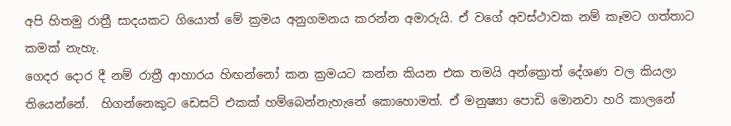අපි හිතමු රාත්‍රී සාදයකට ගියොත් මේ ක්‍රමය අනුගමනය කරන්න අමාරුයි. ඒ වගේ අවස්ථාවක නම් කෑමට ගත්තාට කමක් නැහැ.
ගෙදර දොර දී නම් රාත්‍රී ආහාරය හිඟන්නෝ කන ක්‍රමයට කන්න කියන එක තමයි අන්ත්‍රොත් දේශණ වල කියලා තියෙන්නේ.  හිගන්නෙකුට ඩෙසට් එකක් හම්බෙන්නැහැනේ කොහොමත්. ඒ මනුෂ්‍යා පොඩි මොනවා හරි කාලනේ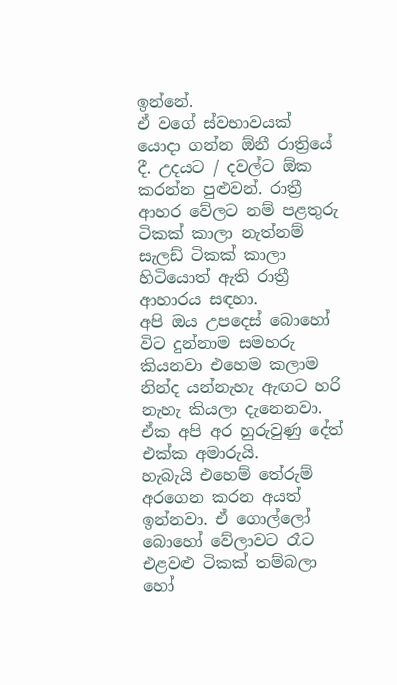ඉන්නේ.
ඒ වගේ ස්වභාවයක් යොදා ගන්න ඕනී රාත්‍රියේ දී. උදයට / දවල්ට ඕක කරන්න පුළුවන්. රාත්‍රී ආහර වේලට නම් පළතුරු ටිකක් කාලා නැත්නම් සැලඩ් ටිකක් කාලා හිටියොත් ඇති රාත්‍රී ආහාරය සඳහා.
අපි ඔය උපදෙස් බොහෝ විට දුන්නාම සමහරු කියනවා එහෙම කලාම නින්ද යන්නැහැ ඇඟට හරි නැහැ කියලා දැනෙනවා. ඒක අපි අර හුරුවුණු දේත් එක්ක අමාරුයි.
හැබැයි එහෙම් තේරුම් අරගෙන කරන අයත් ඉන්නවා. ඒ ගොල්ලෝ බොහෝ වේලාවට රෑට එළවළු ටිකක් තම්බලා හෝ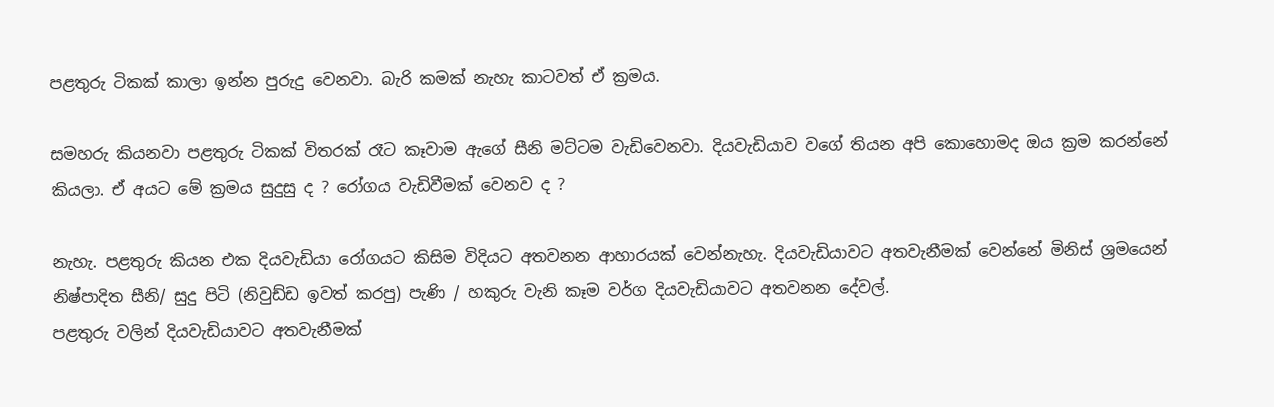පළතුරු ටිකක් කාලා ඉන්න පුරුදු වෙනවා. බැරි කමක් නැහැ කාටවත් ඒ ක්‍රමය.

සමහරු කියනවා පළතුරු ටිකක් විතරක් රෑට කෑවාම ඇගේ සීනි මට්ටම වැඩිවෙනවා. දියවැඩියාව වගේ තියන අපි කොහොමද ඔය ක්‍රම කරන්නේ කියලා. ඒ අයට මේ ක්‍රමය සුදුසු ද ? රෝගය වැඩිවීමක් වෙනව ද ?

නැහැ. පළතුරු කියන එක දියවැඩියා රෝගයට කිසිම විදියට අතවනන ආහාරයක් වෙන්නැහැ. දියවැඩියාවට අතවැනීමක් වෙන්නේ මිනිස් ශ්‍රමයෙන් නිෂ්පාදිත සීනි/ සුදු පිටි (නිවුඩ්ඩ ඉවත් කරපු) පැණි / හකුරු වැනි කෑම වර්ග දියවැඩියාවට අතවනන දේවල්.
පළතුරු වලින් දියවැඩියාවට අතවැනීමක්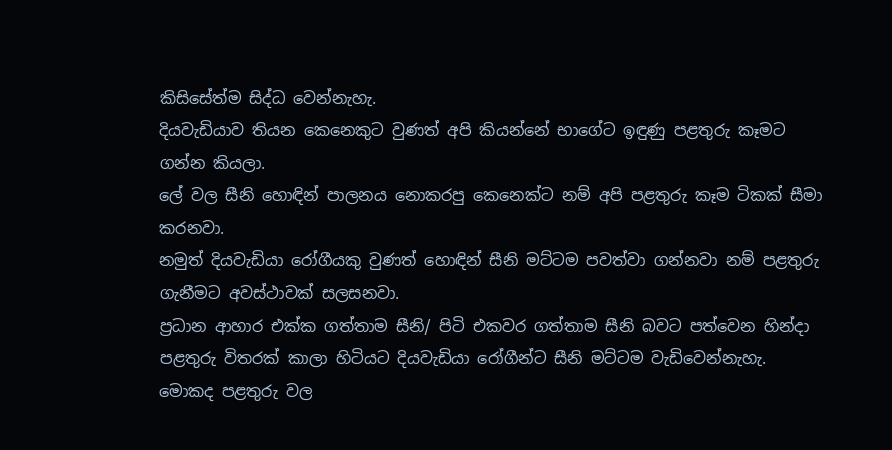කිසිසේත්ම සිද්ධ වෙන්නැහැ.
දියවැඩියාව තියන කෙනෙකුට වුණත් අපි කියන්නේ භාගේට ඉඳුණු පළතුරු කෑමට ගන්න කියලා.
ලේ වල සීනි හොඳින් පාලනය නොකරපු කෙනෙක්ට නම් අපි පළතුරු කෑම ටිකක් සීමා කරනවා.
නමුත් දියවැඩියා රෝගීයකු වුණත් හොඳින් සීනි මට්ටම පවත්වා ගන්නවා නම් පළතුරු ගැනීමට අවස්ථාවක් සලසනවා.
ප්‍රධාන ආහාර එක්ක ගත්තාම සීනි/ පිටි එකවර ගත්තාම සීනි බවට පත්වෙන හින්දා පළතුරු විතරක් කාලා හිටියට දියවැඩියා රෝගීන්ට සීනි මට්ටම වැඩිවෙන්නැහැ.
මොකද පළතුරු වල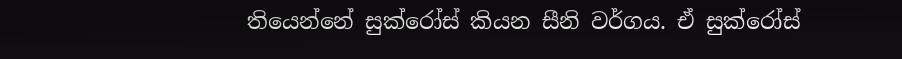තියෙන්නේ සුක්රෝස් කියන සීනි වර්ගය. ඒ සුක්රෝස්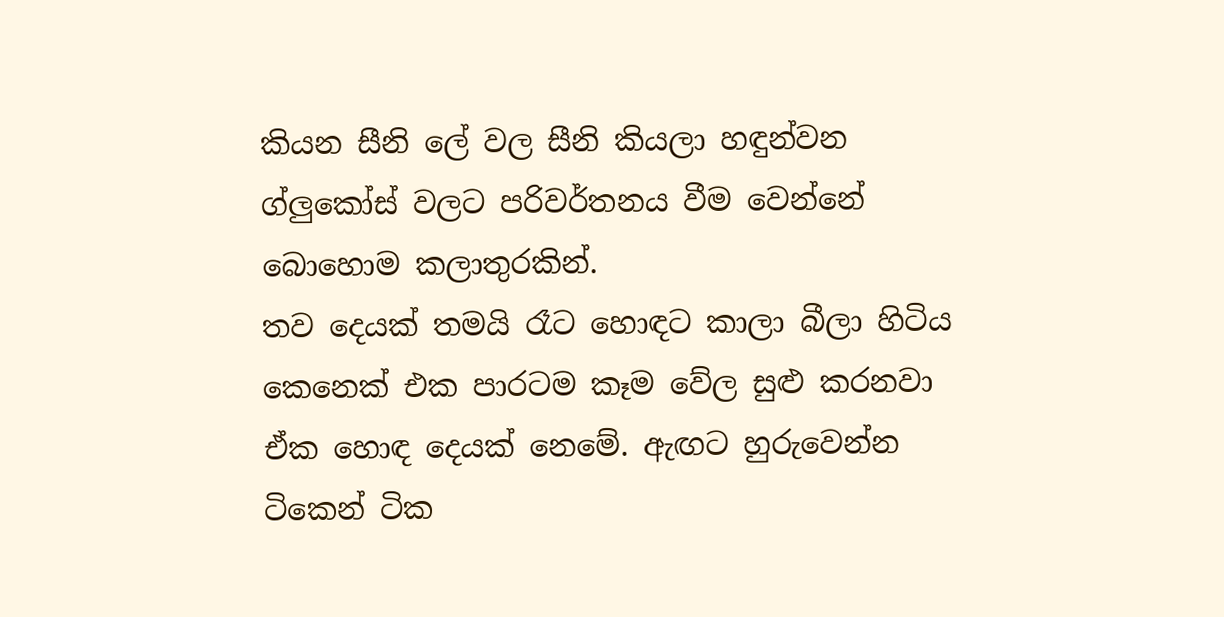කියන සීනි ලේ වල සීනි කියලා හඳුන්වන ග්ලුකෝස් වලට පරිවර්තනය වීම වෙන්නේ බොහොම කලාතුරකින්.
තව දෙයක් තමයි රෑට හොඳට කාලා බීලා හිටිය කෙනෙක් එක පාරටම කෑම වේල සුළු කරනවා ඒක හොඳ දෙයක් නෙමේ. ඇඟට හුරුවෙන්න ටිකෙන් ටික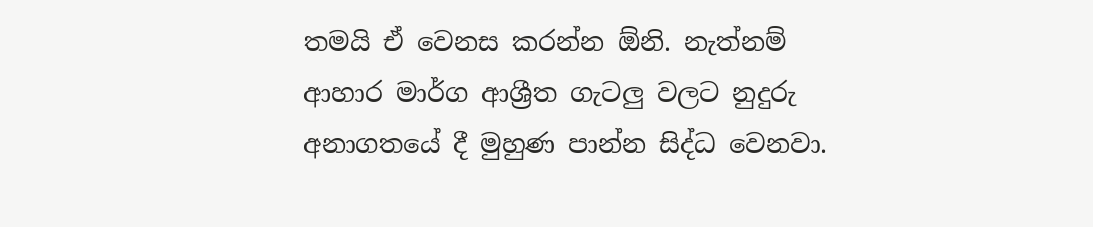තමයි ඒ වෙනස කරන්න ඕනි. නැත්නම් ආහාර මාර්ග ආශ්‍රීත ගැටලු වලට නුදුරු අනාගතයේ දී මුහුණ පාන්න සිද්ධ වෙනවා.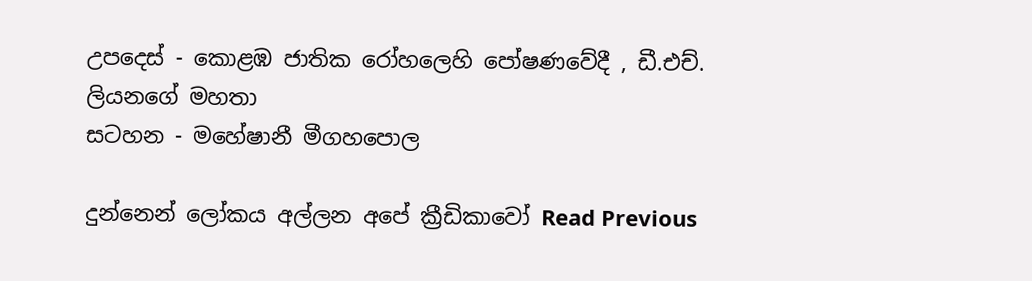උපදෙස් - කොළඹ ජාතික රෝහලෙහි පෝෂණවේදී , ඩී.එච්. ලියනගේ මහතා
සටහන - මහේෂානී මීගහපොල

දුන්නෙන් ලෝකය අල්ලන අපේ ක්‍රීඩිකාවෝ Read Previous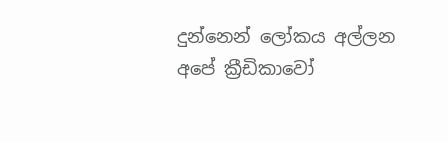දුන්නෙන් ලෝකය අල්ලන අපේ ක්‍රීඩිකාවෝ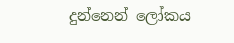දුන්නෙන් ලෝකය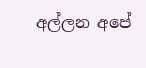අල්ලන අපේ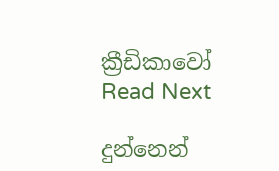ක්‍රීඩිකාවෝ Read Next

දුන්නෙන්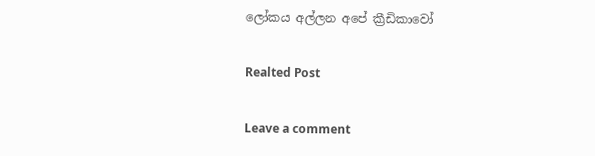ලෝකය අල්ලන අපේ ක්‍රීඩිකාවෝ

Realted Post

Leave a comment